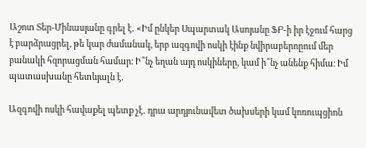Աշոտ Տեր-Մինասյանը գրել է․ «Իմ ընկեր Սպարտակ Ասոյանը ՖԲ-ի իր էջում հարց է բարձրացրել, թե կար ժամանակ, երբ ազգովի ոսկի էինք նվիրաբերոըում մեր բանակի հզորացման համար։ Ի՞նչ եղան այդ ոսկիները, կամ ի՞նչ անենք հիմա։ Իմ պատասխանը հետևյալն է․

Ազգովի ոսկի հավաքել պետք չէ․ դրա արդյունավետ ծախսերի կամ կոռուպցիոն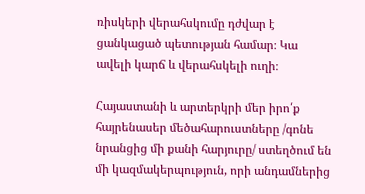ռիսկերի վերահսկումը դժվար է ցանկացած պետության համար։ Կա ավելի կարճ և վերահսկելի ուղի։

Հայաստանի և արտերկրի մեր իրո՛ք հայրենասեր մեծահարուստները /գոնե նրանցից մի քանի հարյուրը/ ստեղծում են մի կազմակերպություն, որի անդամներից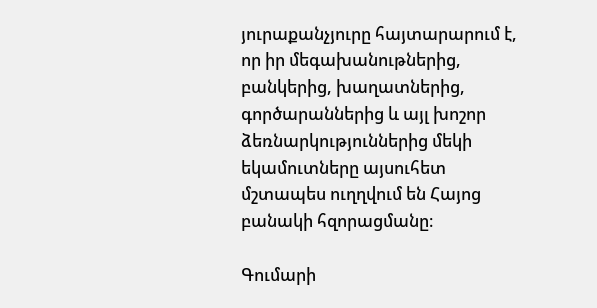յուրաքանչյուրը հայտարարում է, որ իր մեգախանութներից, բանկերից, խաղատներից, գործարաններից և այլ խոշոր ձեռնարկություններից մեկի եկամուտները այսուհետ մշտապես ուղղվում են Հայոց բանակի հզորացմանը։

Գումարի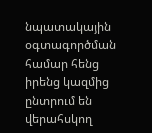նպատակային օգտագործման համար հենց իրենց կազմից ընտրում են վերահսկող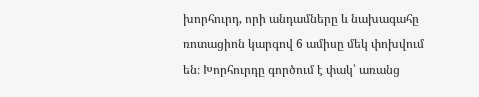խորհուրդ, որի անդամները և նախագահը ռոտացիոն կարգով 6 ամիսը մեկ փոխվում են։ Խորհուրդը գործում է փակ՝ առանց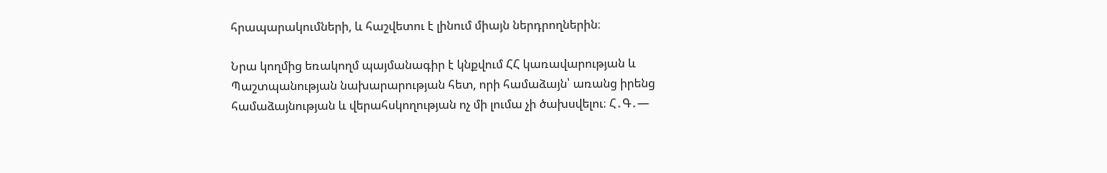հրապարակումների, և հաշվետու է լինում միայն ներդրողներին։

Նրա կողմից եռակողմ պայմանագիր է կնքվում ՀՀ կառավարության և Պաշտպանության նախարարության հետ, որի համաձայն՝ առանց իրենց համաձայնության և վերահսկողության ոչ մի լումա չի ծախսվելու։ Հ․Գ․—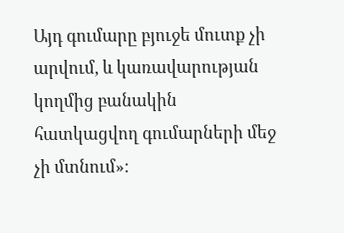Այդ գումարը բյուջե մուտք չի արվում, և կառավարության կողմից բանակին հատկացվող գումարների մեջ չի մտնում»։